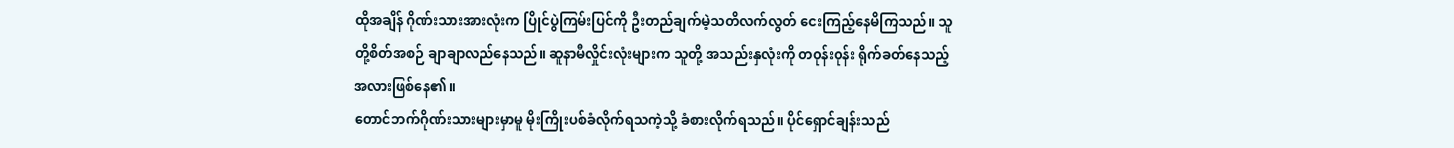ထိုအချိန် ဂိုဏ်းသားအားလုံးက ပြိုင်ပွဲကြမ်းပြင်ကို ဦးတည်ချက်မဲ့သတိလက်လွတ် ငေးကြည့်နေမိကြသည်။ သူတို့စိတ်အစဉ် ချာချာလည်နေသည်။ ဆူနာမီလှိုင်းလုံးများက သူတို့ အသည်းနှလုံးကို တ၀ုန်း၀ုန်း ရိုက်ခတ်နေသည့် အလားဖြစ်နေ၏။
တောင်ဘက်ဂိုဏ်းသားများမှာမူ မိုးကြိုးပစ်ခံလိုက်ရသကဲ့သို့ ခံစားလိုက်ရသည်။ ပိုင်ရှောင်ချန်းသည်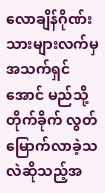လောချိန်ဂိုဏ်းသားများလက်မှ အသက်ရှင်အောင် မည်သို့တိုက်ခိုက် လွတ်မြောက်လာခဲ့သလဲဆိုသည့်အ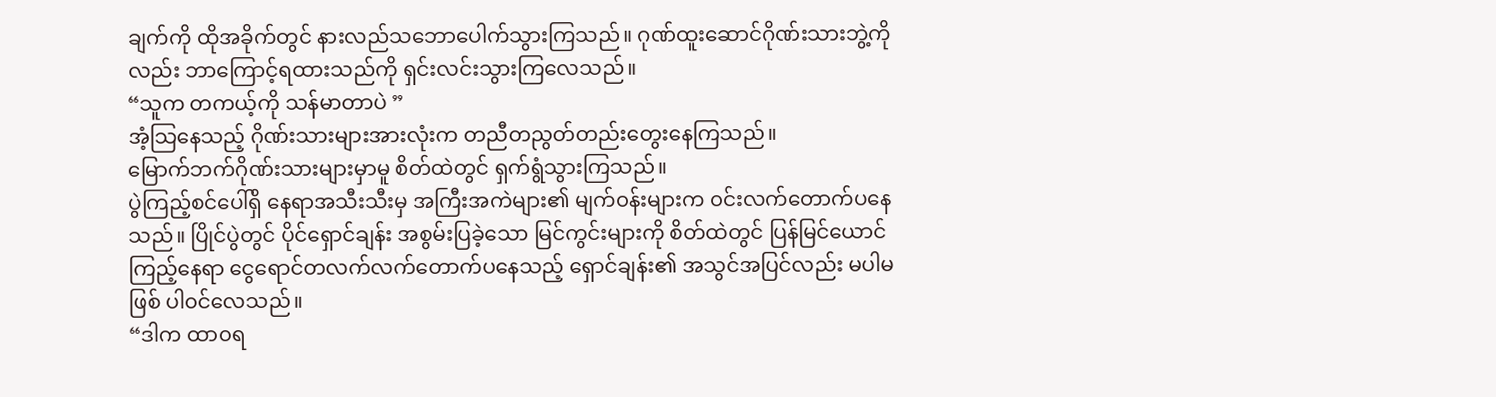ချက်ကို ထိုအခိုက်တွင် နားလည်သဘောပေါက်သွားကြသည်။ ဂုဏ်ထူးဆောင်ဂိုဏ်းသားဘွဲ့ကိုလည်း ဘာကြောင့်ရထားသည်ကို ရှင်းလင်းသွားကြလေသည်။
“သူက တကယ့်ကို သန်မာတာပဲ ”
အံ့သြနေသည့် ဂိုဏ်းသားများအားလုံးက တညီတညွတ်တည်းတွေးနေကြသည်။
မြောက်ဘက်ဂိုဏ်းသားများမှာမူ စိတ်ထဲတွင် ရှက်ရွံသွားကြသည်။
ပွဲကြည့်စင်ပေါ်ရှိ နေရာအသီးသီးမှ အကြီးအကဲများ၏ မျက်၀န်းများက ၀င်းလက်တောက်ပနေသည်။ ပြိုင်ပွဲတွင် ပိုင်ရှောင်ချန်း အစွမ်းပြခဲ့သော မြင်ကွင်းများကို စိတ်ထဲတွင် ပြန်မြင်ယောင်ကြည့်နေရာ ငွေရောင်တလက်လက်တောက်ပနေသည့် ရှောင်ချန်း၏ အသွင်အပြင်လည်း မပါမဖြစ် ပါ၀င်လေသည်။
“ဒါက ထာ၀ရ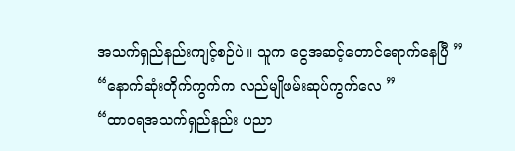အသက်ရှည်နည်းကျင့်စဉ်ပဲ။ သူက ငွေအဆင့်တောင်ရောက်နေပြီ ”
“နောက်ဆုံးတိုက်ကွက်က လည်မျိုဖမ်းဆုပ်ကွက်လေ ”
“ထာ၀ရအသက်ရှည်နည်း ပညာ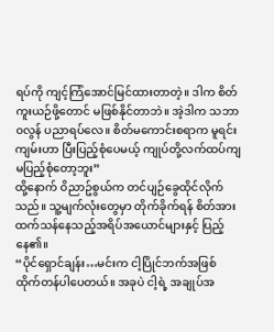ရပ်ကို ကျင့်ကြံအောင်မြင်ထားတာတဲ့။ ဒါက စိတ်ကူးယဉ်ဖို့တောင် မဖြစ်နိုင်တာဘဲ။ အဲ့ဒါက သဘာ၀လွန် ပညာရပ်လေ။ စိတ်မကောင်းစရာက မူရင်းကျမ်းဟာ ပြီးပြည့်စုံပေမယ့် ကျုပ်တို့လက်ထပ်ကျ မပြည့်စုံတော့ဘူး”
ထို့နောက် ဝိညာဥ်စွယ်က တင်ပျဉ်ခွေထိုင်လိုက်သည်။ သူ့မျက်လုံးတွေမှာ တိုက်ခိုက်ရန် စိတ်အားထက်သန်နေသည့်အရိပ်အယောင်များနှင့် ပြည့်နေ၏။
“ပိုင်ရှောင်ချန်း…မင်းက ငါ့ပြိုင်ဘက်အဖြစ် ထိုက်တန်ပါပေတယ်။ အခုပဲ ငါ့ရဲ့ အချုပ်အ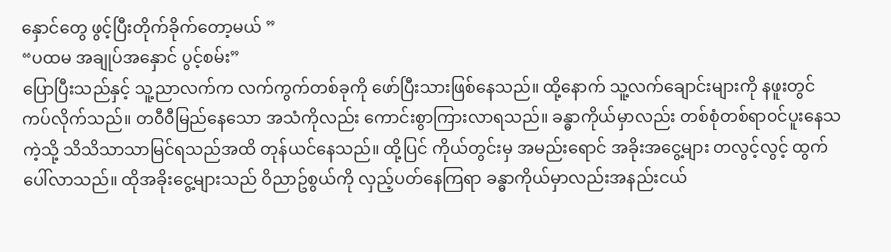နှောင်တွေ ဖွင့်ပြီးတိုက်ခိုက်တော့မယ် ”
“ပထမ အချုပ်အနှောင် ပွင့်စမ်း”
ပြောပြီးသည်နှင့် သူ့ညာလက်က လက်ကွက်တစ်ခုကို ဖော်ပြီးသားဖြစ်နေသည်။ ထို့နောက် သူ့လက်ချောင်းများကို နဖူးတွင် ကပ်လိုက်သည်။ တ၀ီ၀ီမြည်နေသော အသံကိုလည်း ကောင်းစွာကြားလာရသည်။ ခန္ဓာကိုယ်မှာလည်း တစ်စုံတစ်ရာ၀င်ပူးနေသကဲ့သို့ သိသိသာသာမြင်ရသည်အထိ တုန်ယင်နေသည်။ ထို့ပြင် ကိုယ်တွင်းမှ အမည်းရောင် အခိုးအငွေ့များ တလွင့်လွင့် ထွက်ပေါ်လာသည်။ ထိုအခိုးငွေ့များသည် ဝိညာဥ်စွယ်ကို လှည့်ပတ်နေကြရာ ခန္ဓာကိုယ်မှာလည်းအနည်းငယ်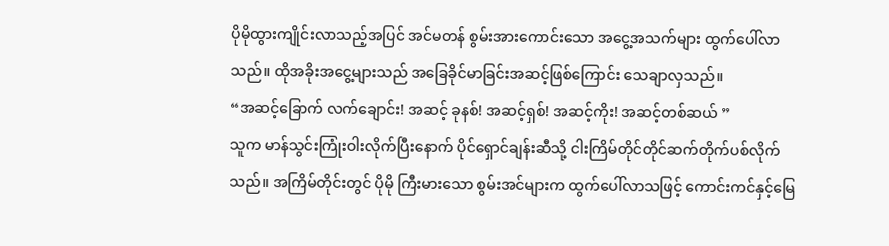ပိုမိုထွားကျိုင်းလာသည့်အပြင် အင်မတန် စွမ်းအားကောင်းသော အငွေ့အသက်များ ထွက်ပေါ်လာသည်။ ထိုအခိုးအငွေ့များသည် အခြေခိုင်မာခြင်းအဆင့်ဖြစ်ကြောင်း သေချာလှသည်။
“အဆင့်ခြောက် လက်ချောင်း! အဆင့် ခုနစ်! အဆင့်ရှစ်! အဆင့်ကိုး! အဆင့်တစ်ဆယ် ”
သူက မာန်သွင်းကြုံးဝါးလိုက်ပြီးနောက် ပိုင်ရှောင်ချန်းဆီသို့ ငါးကြိမ်တိုင်တိုင်ဆက်တိုက်ပစ်လိုက်သည်။ အကြိမ်တိုင်းတွင် ပိုမို ကြီးမားသော စွမ်းအင်များက ထွက်ပေါ်လာသဖြင့် ကောင်းကင်နှင့်မြေ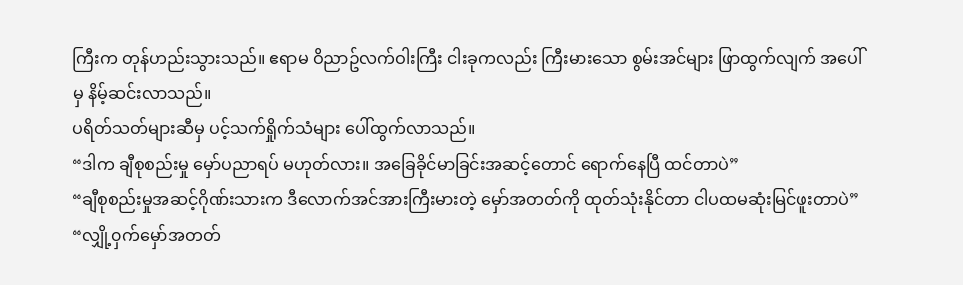ကြီးက တုန်ဟည်းသွားသည်။ ဧရာမ ဝိညာဥ်လက်ဝါးကြီး ငါးခုကလည်း ကြီးမားသော စွမ်းအင်များ ဖြာထွက်လျက် အပေါ်မှ နိမ့်ဆင်းလာသည်။
ပရိတ်သတ်များဆီမှ ပင့်သက်ရှိုက်သံများ ပေါ်ထွက်လာသည်။
“ဒါက ချီစုစည်းမှု မှော်ပညာရပ် မဟုတ်လား။ အခြေခိုင်မာခြင်းအဆင့်တောင် ရောက်နေပြီ ထင်တာပဲ”
“ချီစုစည်းမှုအဆင့်ဂိုဏ်းသားက ဒီလောက်အင်အားကြီးမားတဲ့ မှော်အတတ်ကို ထုတ်သုံးနိုင်တာ ငါပထမဆုံးမြင်ဖူးတာပဲ”
“လျှို့၀ှက်မှော်အတတ်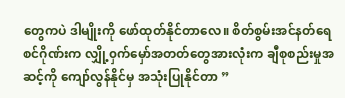တွေကပဲ ဒါမျိုးကို ဖော်ထုတ်နိုင်တာလေ။ စိတ်စွမ်းအင်နတ်ရေစင်ဂိုဏ်းက လျှို့၀ှက်မှော်အတတ်တွေအားလုံးက ချီစုစည်းမှုအဆင့်ကို ကျော်လွန်နိုင်မှ အသုံးပြုနိုင်တာ ”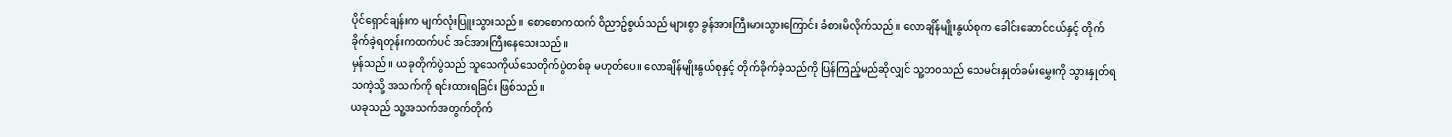ပိုင်ရှောင်ချန်းက မျက်လုံးပြူးသွားသည်။ စောစောကထက် ဝိညာဥ်စွယ်သည် များစွာ ခွန်အားကြီးမားသွားကြောင်း ခံစားမိလိုက်သည်။ လောချိန်မျိုးနွယ်စုက ခေါင်းဆောင်ငယ်နှင့် တိုက်ခိုက်ခဲ့ရတုန်းကထက်ပင် အင်အားကြီးနေသေးသည်။
မှန်သည်။ ယခုတိုက်ပွဲသည် သူသေကိုယ်သေတိုက်ပွဲတစ်ခု မဟုတ်ပေ။ လောချိန်မျိုးနွယ်စုနှင့် တိုက်ခိုက်ခဲ့သည်ကို ပြန်ကြည့်မည်ဆိုလျှင် သူ့ဘ၀သည် သေမင်းနှုတ်ခမ်းမွှေးကို သွားနှုတ်ရသကဲ့သို့ အသက်ကို ရင်းထားရခြင်း ဖြစ်သည်။
ယခုသည် သူ့အသက်အတွက်တိုက်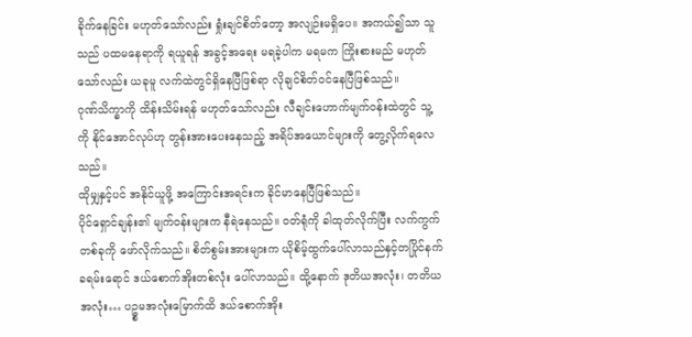ခိုက်နေခြင်း မဟုတ်သော်လည်း ရှုံးချင်စိတ်တော့ အလျဉ်းမရှိပေ။ အကယ်၍သာ သူသည် ပထမနေရာကို ရယူရန် အခွင့်အရေး မရခဲ့ပါက မရမက ကြိုးစားမည် မဟုတ်သော်လည်း ယခုမူ လက်ထဲတွင်ရှိနေပြီဖြစ်ရာ လိုချင်စိတ်ဝင်နေပြီဖြစ်သည်။
ဂုဏ်သိက္ခာကို ထိန်းသိမ်းရန် မဟုတ်သော်လည်း လီချင်းဟောက်မျက်၀န်းထဲတွင် သူ့ကို နိုင်အောင်လုပ်ဟု တွန်းအားပေးနေသည့် အရိပ်အယောင်များကို တွေ့လိုက်ရလေသည်။
ထိုမျှနှင့်ပင် အနိုင်ယူဖို့ အကြောင်းအရင်းက ခိုင်မာနေပြီဖြစ်သည်။
ပိုင်ရှောင်ချန်း၏ မျက်၀န်းများက နီရဲနေသည်။ ၀တ်ရုံကို ခါထုတ်လိုက်ပြီး လက်ကွက်တစ်ခုကို ဖော်လိုက်သည်။ စိတ်စွမ်းအားများက ယိုစိမ့်ထွက်ပေါ်လာသည်နှင့်တပြိုင်နက် ခရမ်းရောင် ဒယ်စောက်အိုးတစ်လုံး ပေါ်လာသည်။ ထို့နောက် ဒုတိယအလုံး၊ တတိယအလုံး… ပဥ္စမအလုံးမြောက်ထိ ဒယ်စောက်အိုး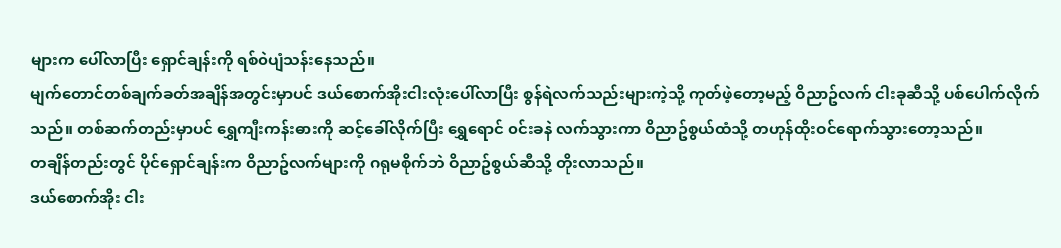များက ပေါ်လာပြီး ရှောင်ချန်းကို ရစ်၀ဲပျံသန်းနေသည်။
မျက်တောင်တစ်ချက်ခတ်အချိန်အတွင်းမှာပင် ဒယ်စောက်အိုးငါးလုံးပေါ်လာပြီး စွန်ရဲလက်သည်းများကဲ့သို့ ကုတ်ဖဲ့တော့မည့် ဝိညာဥ်လက် ငါးခုဆီသို့ ပစ်ပေါက်လိုက်သည်။ တစ်ဆက်တည်းမှာပင် ရွှေကျီးကန်းဓားကို ဆင့်ခေါ်လိုက်ပြီး ရွှေရောင် ၀င်းခနဲ လက်သွားကာ ဝိညာဥ်စွယ်ထံသို့ တဟုန်ထိုးဝင်ရောက်သွားတော့သည်။
တချိန်တည်းတွင် ပိုင်ရှောင်ချန်းက ဝိညာဥ်လက်များကို ဂရုမစိုက်ဘဲ ဝိညာဥ်စွယ်ဆီသို့ တိုးလာသည်။
ဒယ်စောက်အိုး ငါး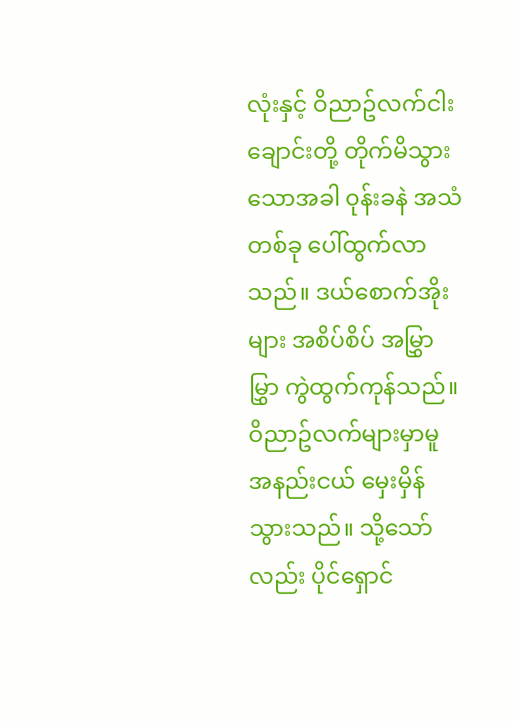လုံးနှင့် ဝိညာဥ်လက်ငါးချောင်းတို့ တိုက်မိသွားသောအခါ ၀ုန်းခနဲ အသံတစ်ခု ပေါ်ထွက်လာသည်။ ဒယ်စောက်အိုးများ အစိပ်စိပ် အမြွှာမြွှာ ကွဲထွက်ကုန်သည်။ ဝိညာဥ်လက်များမှာမူ အနည်းငယ် မှေးမှိန်သွားသည်။ သို့သော်လည်း ပိုင်ရှောင်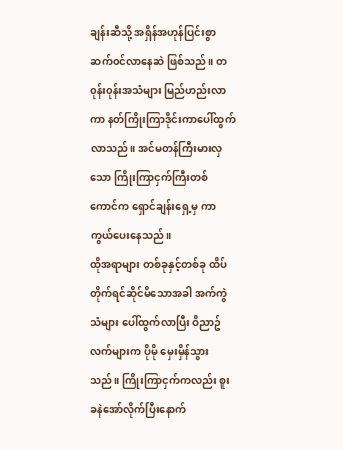ချန်းဆီသို့ အရှိန်အဟုန်ပြင်းစွာ ဆက်၀င်လာနေဆဲ ဖြစ်သည်။ တ၀ုန်း၀ုန်းအသံများ မြည်ဟည်းလာကာ နတ်ကြိုးကြာဒိုင်းကာပေါ်ထွက်လာသည်။ အင်မတန်ကြီးမားလှသော ကြိုးကြာငှက်ကြီးတစ်ကောင်က ရှောင်ချန်းရှေ့မှ ကာကွယ်ပေးနေသည်။
ထိုအရာများ တစ်ခုနှင့်တစ်ခု ထိပ်တိုက်ရင်ဆိုင်မိသောအခါ အက်ကွဲသံများ ပေါ်ထွက်လာပြီး ဝိညာဥ်လက်များက ပိုမို မှေးမှိန်သွားသည်။ ကြိုးကြာငှက်ကလည်း စူးခနဲအော်လိုက်ပြီးနောက်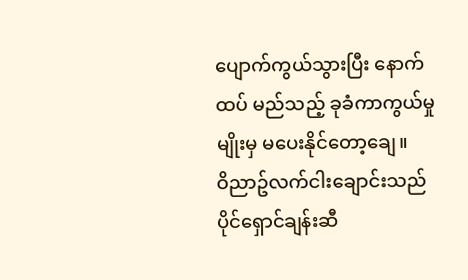ပျောက်ကွယ်သွားပြီး နောက်ထပ် မည်သည့် ခုခံကာကွယ်မှုမျိုးမှ မပေးနိုင်တော့ချေ။
ဝိညာဥ်လက်ငါးချောင်းသည် ပိုင်ရှောင်ချန်းဆီ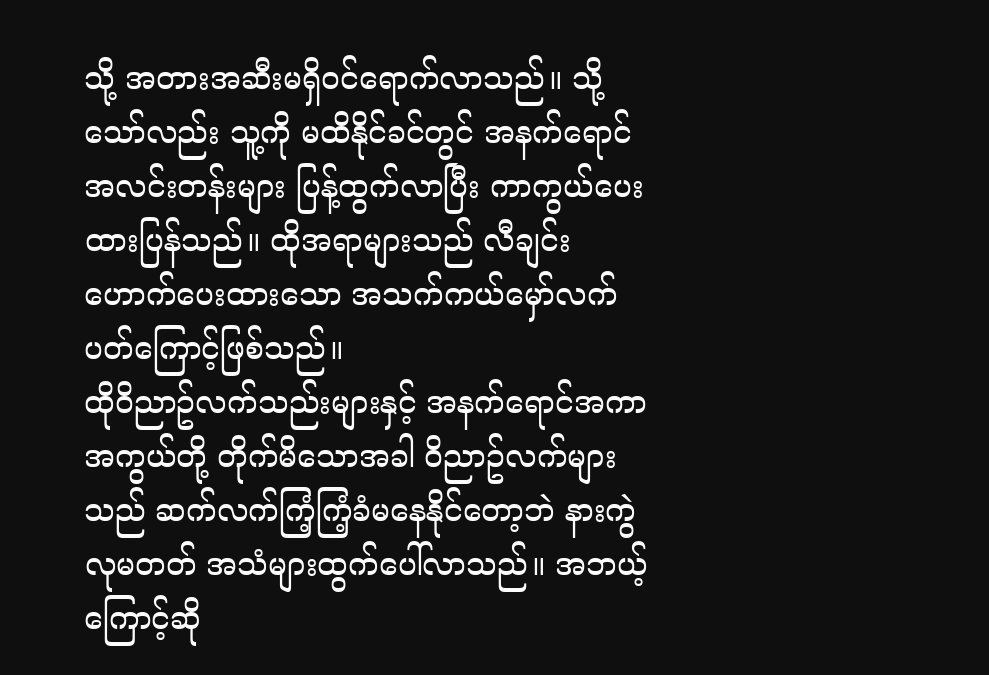သို့ အတားအဆီးမရှိ၀င်ရောက်လာသည်။ သို့သော်လည်း သူ့ကို မထိနိုင်ခင်တွင် အနက်ရောင် အလင်းတန်းများ ပြန့်ထွက်လာပြီး ကာကွယ်ပေးထားပြန်သည်။ ထိုအရာများသည် လီချင်းဟောက်ပေးထားသော အသက်ကယ်မှော်လက်ပတ်ကြောင့်ဖြစ်သည်။
ထိုဝိညာဥ်လက်သည်းများနှင့် အနက်ရောင်အကာအကွယ်တို့ တိုက်မိသောအခါ ဝိညာဥ်လက်များသည် ဆက်လက်ကြံ့ကြံ့ခံမနေနိုင်တော့ဘဲ နားကွဲလုမတတ် အသံများထွက်ပေါ်လာသည်။ အဘယ့်ကြောင့်ဆို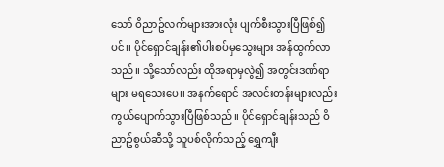သော် ဝိညာဥ်လက်များအားလုံး ပျက်စီးသွားပြီဖြစ်၍ပင်။ ပိုင်ရှောင်ချန်း၏ပါးစပ်မှသွေးများ အန်ထွက်လာသည်။ သို့သော်လည်း ထိုအရာမှလွဲ၍ အတွင်းဒဏ်ရာများ မရသေးပေ။ အနက်ရောင် အလင်းတန်းများလည်း ကွယ်ပျောက်သွားပြီဖြစ်သည်။ ပိုင်ရှောင်ချန်းသည် ဝိညာဥ်စွယ်ဆီသို့ သူပစ်လိုက်သည့် ရွှေကျီး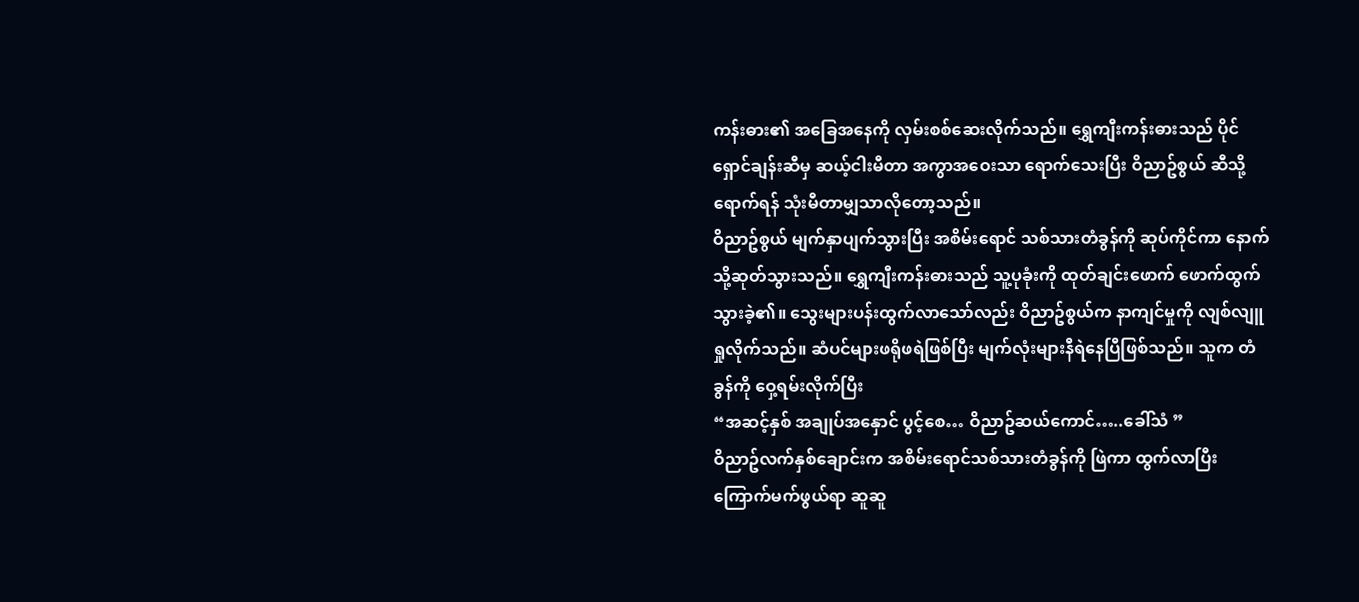ကန်းဓား၏ အခြေအနေကို လှမ်းစစ်ဆေးလိုက်သည်။ ရွှေကျီးကန်းဓားသည် ပိုင်ရှောင်ချန်းဆီမှ ဆယ့်ငါးမီတာ အကွာအဝေးသာ ရောက်သေးပြီး ဝိညာဥ်စွယ် ဆီသို့ရောက်ရန် သုံးမီတာမျှသာလိုတော့သည်။
ဝိညာဥ်စွယ် မျက်နှာပျက်သွားပြီး အစိမ်းရောင် သစ်သားတံခွန်ကို ဆုပ်ကိုင်ကာ နောက်သို့ဆုတ်သွားသည်။ ရွှေကျီးကန်းဓားသည် သူ့ပုခုံးကို ထုတ်ချင်းဖောက် ဖောက်ထွက်သွားခဲ့၏။ သွေးများပန်းထွက်လာသော်လည်း ဝိညာဥ်စွယ်က နာကျင်မှုကို လျစ်လျူရှုလိုက်သည်။ ဆံပင်များဖရိုဖရဲဖြစ်ပြီး မျက်လုံးများနီရဲနေပြီဖြစ်သည်။ သူက တံခွန်ကို ဝှေ့ရမ်းလိုက်ပြီး
“အဆင့်နှစ် အချုပ်အနှောင် ပွင့်စေ… ဝိညာဥ်ဆယ်ကောင်…..ခေါ်သံ ”
ဝိညာဥ်လက်နှစ်ချောင်းက အစိမ်းရောင်သစ်သားတံခွန်ကို ဖြဲကာ ထွက်လာပြီး ကြောက်မက်ဖွယ်ရာ ဆူဆူ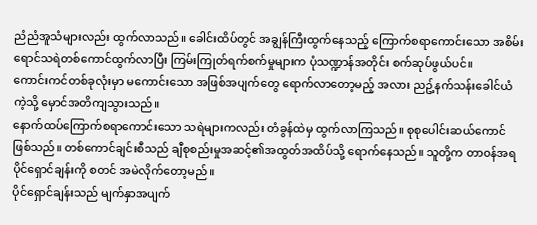ညံညံအူသံများလည်း ထွက်လာသည်။ ခေါင်းထိပ်တွင် အချွန်ကြီးထွက်နေသည့် ကြောက်စရာကောင်းသော အစိမ်းရောင်သရဲတစ်ကောင်ထွက်လာပြီး ကြမ်းကြုတ်ရက်စက်မှုများက ပုံသဏ္ဍာန်အတိုင်း စက်ဆုပ်ဖွယ်ပင်။
ကောင်းကင်တစ်ခုလုံးမှာ မကောင်းသော အဖြစ်အပျက်တွေ ရောက်လာတော့မည့် အလား ညဥ့်နက်သန်းခေါင်ယံကဲ့သို့ မှောင်အတိကျသွားသည်။
နောက်ထပ်ကြောက်စရာကောင်းသော သရဲများကလည်း တံခွန်ထဲမှ ထွက်လာကြသည်။ စုစုပေါင်းဆယ်ကောင်ဖြစ်သည်။ တစ်ကောင်ချင်းစီသည် ချီစုစည်းမှုအဆင့်၏အထွတ်အထိပ်သို့ ရောက်နေသည်။ သူတို့က တာ၀န်အရ ပိုင်ရှောင်ချန်းကို စတင် အမဲလိုက်တော့မည်။
ပိုင်ရှောင်ချန်းသည် မျက်နှာအပျက်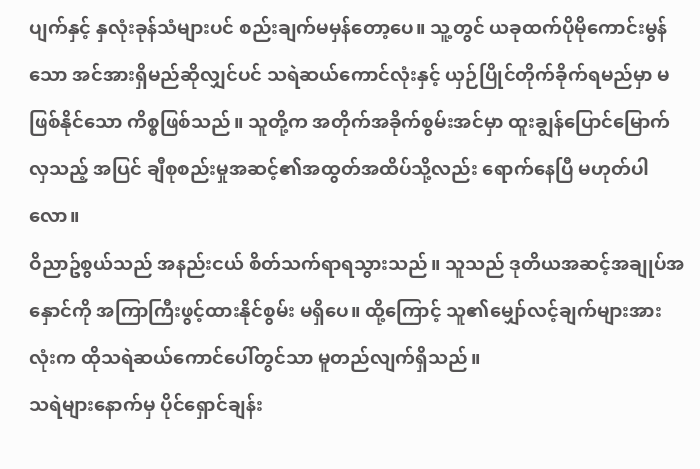ပျက်နှင့် နှလုံးခုန်သံများပင် စည်းချက်မမှန်တော့ပေ။ သူ့တွင် ယခုထက်ပိုမိုကောင်းမွန်သော အင်အားရှိမည်ဆိုလျှင်ပင် သရဲဆယ်ကောင်လုံးနှင့် ယှဉ်ပြိုင်တိုက်ခိုက်ရမည်မှာ မဖြစ်နိုင်သော ကိစ္စဖြစ်သည်။ သူတို့က အတိုက်အခိုက်စွမ်းအင်မှာ ထူးချွန်ပြောင်မြောက်လှသည့် အပြင် ချီစုစည်းမှုအဆင့်၏အထွတ်အထိပ်သို့လည်း ရောက်နေပြီ မဟုတ်ပါလော။
ဝိညာဥ်စွယ်သည် အနည်းငယ် စိတ်သက်ရာရသွားသည်။ သူသည် ဒုတိယအဆင့်အချုပ်အနှောင်ကို အကြာကြီးဖွင့်ထားနိုင်စွမ်း မရှိပေ။ ထို့ကြောင့် သူ၏မျှော်လင့်ချက်များအားလုံးက ထိုသရဲဆယ်ကောင်ပေါ်တွင်သာ မူတည်လျက်ရှိသည်။
သရဲများနောက်မှ ပိုင်ရှောင်ချန်း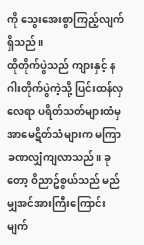ကို သွေးအေးစွာကြည့်လျက်ရှိသည်။
ထိုတိုက်ပွဲသည် ကျားနှင့် နဂါးတိုက်ပွဲကဲ့သို့ ပြင်းထန်လှလေရာ ပရိတ်သတ်များထံမှ အာမေဋိတ်သံများက မကြာခဏလျှံကျလာသည်။ ခုတော့ ဝိညာဥ်စွယ်သည် မည်မျှအင်အားကြီးကြောင်း မျက်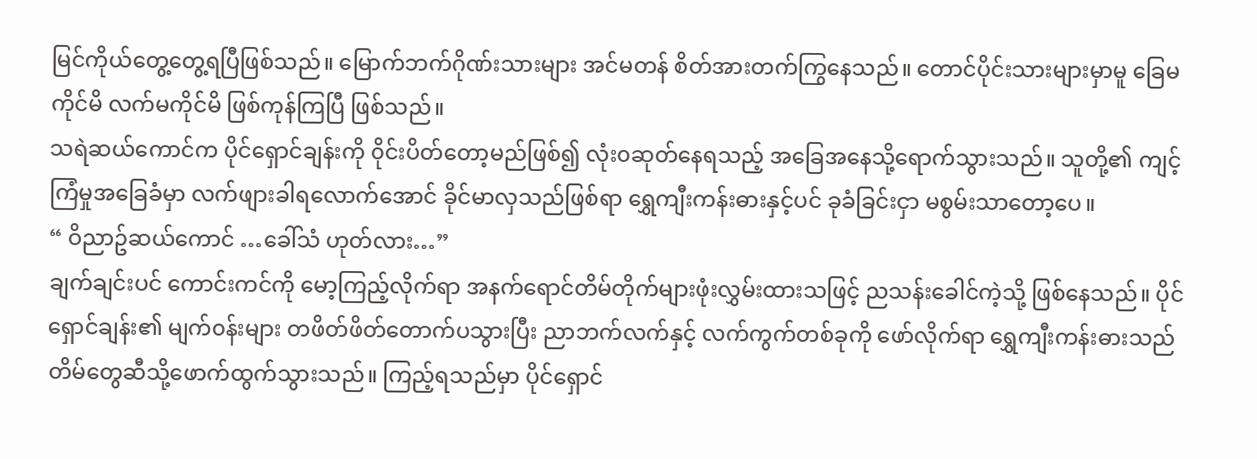မြင်ကိုယ်တွေ့တွေ့ရပြီဖြစ်သည်။ မြောက်ဘက်ဂိုဏ်းသားများ အင်မတန် စိတ်အားတက်ကြွနေသည်။ တောင်ပိုင်းသားများမှာမူ ခြေမကိုင်မိ လက်မကိုင်မိ ဖြစ်ကုန်ကြပြီ ဖြစ်သည်။
သရဲဆယ်ကောင်က ပိုင်ရှောင်ချန်းကို ၀ိုင်းပိတ်တော့မည်ဖြစ်၍ လုံး၀ဆုတ်နေရသည့် အခြေအနေသို့ရောက်သွားသည်။ သူတို့၏ ကျင့်ကြံမှုအခြေခံမှာ လက်ဖျားခါရလောက်အောင် ခိုင်မာလှသည်ဖြစ်ရာ ရွှေကျီးကန်းဓားနှင့်ပင် ခုခံခြင်းငှာ မစွမ်းသာတော့ပေ။
“ ဝိညာဥ်ဆယ်ကောင် …ခေါ်သံ ဟုတ်လား…”
ချက်ချင်းပင် ကောင်းကင်ကို မော့ကြည့်လိုက်ရာ အနက်ရောင်တိမ်တိုက်များဖုံးလွှမ်းထားသဖြင့် ညသန်းခေါင်ကဲ့သို့ ဖြစ်နေသည်။ ပိုင်ရှောင်ချန်း၏ မျက်၀န်းများ တဖိတ်ဖိတ်တောက်ပသွားပြီး ညာဘက်လက်နှင့် လက်ကွက်တစ်ခုကို ဖော်လိုက်ရာ ရွှေကျီးကန်းဓားသည် တိမ်တွေဆီသို့ဖောက်ထွက်သွားသည်။ ကြည့်ရသည်မှာ ပိုင်ရှောင်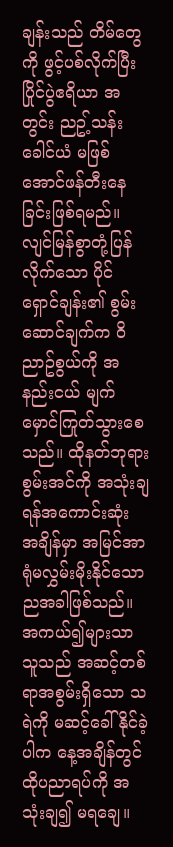ချန်းသည် တိမ်တွေကို ဖွင့်ပစ်လိုက်ပြီး ပြိုင်ပွဲဧရိယာ အတွင်း ညဥ့်သန်းခေါင်ယံ မဖြစ်အောင်ဖန်တီးနေခြင်းဖြစ်ရမည်။
လျင်မြန်စွာတုံ့ပြန်လိုက်သော ပိုင်ရှောင်ချန်း၏ စွမ်းဆောင်ချက်က ဝိညာဥ်စွယ်ကို အနည်းငယ် မျက်မှောင်ကြုတ်သွားစေသည်။ ထိုနတ်ဘုရားစွမ်းအင်ကို အသုံးချရန်အကောင်းဆုံး အချိန်မှာ အမြင်အာရုံမလွှမ်းမိုးနိုင်သော ညအခါဖြစ်သည်။ အကယ်၍များသာ သူသည် အဆင့်တစ်ရာအစွမ်းရှိသော သရဲကို မဆင့်ခေါ်နိုင်ခဲ့ပါက နေ့အချိန်တွင် ထိုပညာရပ်ကို အသုံးချ၍ မရချေ။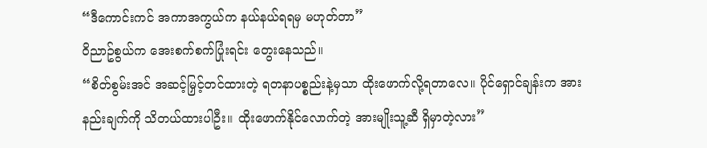“ဒီကောင်းကင် အကာအကွယ်က နယ်နယ်ရရမှ မဟုတ်တာ”
ဝိညာဥ်စွယ်က အေးစက်စက်ပြုံးရင်း တွေးနေသည်။
“စိတ်စွမ်းအင် အဆင့်မြှင့်တင်ထားတဲ့ ရတနာပစ္စည်းနဲ့မှသာ ထိုးဖောက်လို့ရတာလေ။ ပိုင်ရှောင်ချန်းက အားနည်းချက်ကို သိတယ်ထားပါဦး။ ထိုးဖောက်နိုင်လောက်တဲ့ အားမျိုးသူ့ဆီ ရှိမှာတဲ့လား”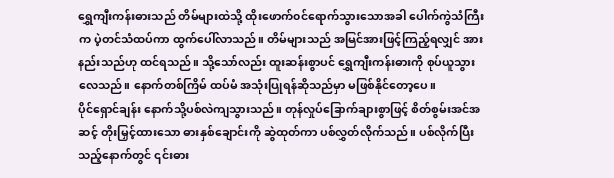ရွှေကျီးကန်းဓားသည် တိမ်များထဲသို့ ထိုးဖောက်၀င်ရောက်သွားသောအခါ ပေါက်ကွဲသံကြီးက ပဲ့တင်သံထပ်ကာ ထွက်ပေါ်လာသည်။ တိမ်များသည် အမြင်အားဖြင့်ကြည့်ရလျှင် အားနည်းသည်ဟု ထင်ရသည်။ သို့သော်လည်း ထူးဆန်းစွာပင် ရွှေကျီးကန်းဓားကို စုပ်ယူသွားလေသည်။ နောက်တစ်ကြိမ် ထပ်မံ အသုံးပြုရန်ဆိုသည်မှာ မဖြစ်နိုင်တော့ပေ။
ပိုင်ရှောင်ချန်း နောက်သို့ပစ်လဲကျသွားသည်။ တုန်လှုပ်ခြောက်ချားစွာဖြင့် စိတ်စွမ်းအင်အဆင့် တိုးမြှင့်ထားသော ဓားနှစ်ချောင်းကို ဆွဲထုတ်ကာ ပစ်လွှတ်လိုက်သည်။ ပစ်လိုက်ပြီးသည့်နောက်တွင် ၎င်းဓား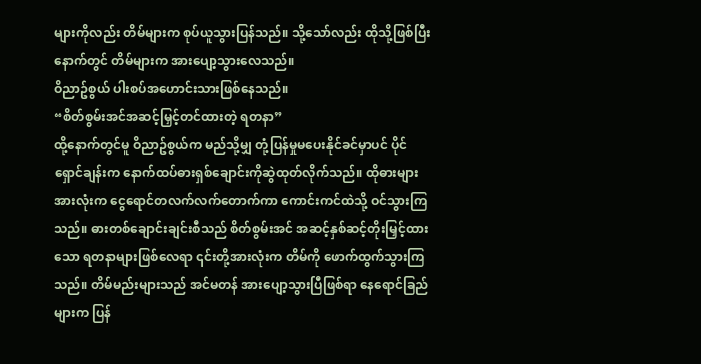များကိုလည်း တိမ်များက စုပ်ယူသွားပြန်သည်။ သို့သော်လည်း ထိုသို့ဖြစ်ပြီးနောက်တွင် တိမ်များက အားပျော့သွားလေသည်။
ဝိညာဥ်စွယ် ပါးစပ်အဟောင်းသားဖြစ်နေသည်။
“စိတ်စွမ်းအင်အဆင့်မြှင့်တင်ထားတဲ့ ရတနာ”
ထို့နောက်တွင်မူ ဝိညာဥ်စွယ်က မည်သို့မျှ တုံ့ပြန်မှုမပေးနိုင်ခင်မှာပင် ပိုင်ရှောင်ချန်းက နောက်ထပ်ဓားရှစ်ချောင်းကိုဆွဲထုတ်လိုက်သည်။ ထိုဓားများအားလုံးက ငွေရောင်တလက်လက်တောက်ကာ ကောင်းကင်ထဲသို့ ဝင်သွားကြသည်။ ဓားတစ်ချောင်းချင်းစီသည် စိတ်စွမ်းအင် အဆင့်နှစ်ဆင့်တိုးမြှင့်ထားသော ရတနာများဖြစ်လေရာ ၎င်းတို့အားလုံးက တိမ်ကို ဖောက်ထွက်သွားကြသည်။ တိမ်မည်းများသည် အင်မတန် အားပျော့သွားပြီဖြစ်ရာ နေရောင်ခြည်များက ပြန်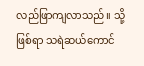လည်ဖြာကျလာသည်။ သို့ဖြစ်ရာ သရဲဆယ်ကောင်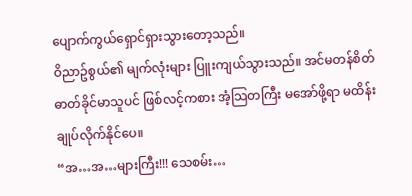ပျောက်ကွယ်ရှောင်ရှားသွားတော့သည်။
ဝိညာဥ်စွယ်၏ မျက်လုံးများ ပြူးကျယ်သွားသည်။ အင်မတန်စိတ်ဓာတ်ခိုင်မာသူပင် ဖြစ်လင့်ကစား အံ့သြတကြီး မအော်ဖို့ရာ မထိန်းချုပ်လိုက်နိုင်ပေ။
“အ…အ…များကြီး!!! သေစမ်း…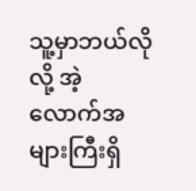သူ့မှာဘယ်လိုလို့ အဲ့လောက်အများကြီးရှိ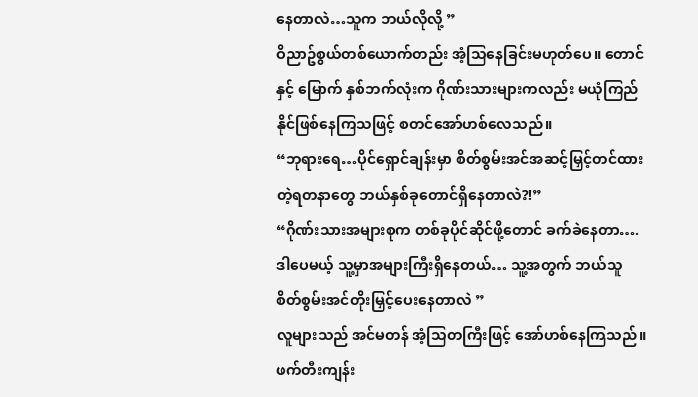နေတာလဲ…သူက ဘယ်လိုလို့ ”
ဝိညာဥ်စွယ်တစ်ယောက်တည်း အံ့သြနေခြင်းမဟုတ်ပေ။ တောင် နှင့် မြောက် နှစ်ဘက်လုံးက ဂိုဏ်းသားများကလည်း မယုံကြည်နိုင်ဖြစ်နေကြသဖြင့် စတင်အော်ဟစ်လေသည်။
“ဘုရားရေ…ပိုင်ရှောင်ချန်းမှာ စိတ်စွမ်းအင်အဆင့်မြှင့်တင်ထားတဲ့ရတနာတွေ ဘယ်နှစ်ခုတောင်ရှိနေတာလဲ?!”
“ဂိုဏ်းသားအများစုက တစ်ခုပိုင်ဆိုင်ဖို့တောင် ခက်ခဲနေတာ….ဒါပေမယ့် သူ့မှာအများကြီးရှိနေတယ်… သူ့အတွက် ဘယ်သူ စိတ်စွမ်းအင်တိုးမြှင့်ပေးနေတာလဲ ”
လူများသည် အင်မတန် အံ့သြတကြီးဖြင့် အော်ဟစ်နေကြသည်။ ဖက်တီးကျန်း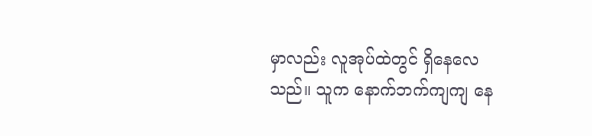မှာလည်း လူအုပ်ထဲတွင် ရှိနေလေသည်။ သူက နောက်ဘက်ကျကျ နေ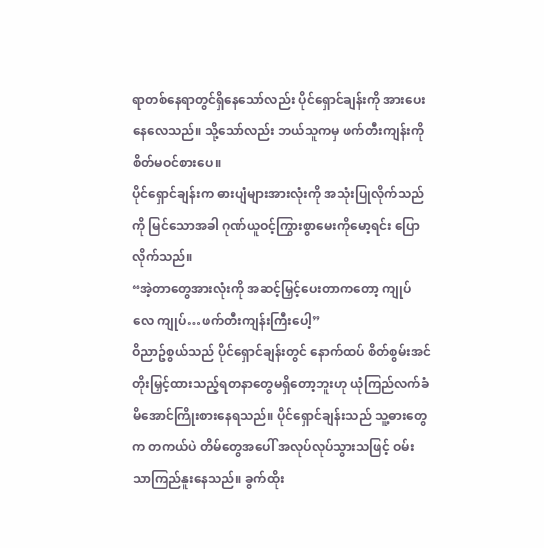ရာတစ်နေရာတွင်ရှိနေသော်လည်း ပိုင်ရှောင်ချန်းကို အားပေးနေလေသည်။ သို့သော်လည်း ဘယ်သူကမှ ဖက်တီးကျန်းကိုစိတ်မဝင်စားပေ။
ပိုင်ရှောင်ချန်းက ဓားပျံများအားလုံးကို အသုံးပြုလိုက်သည်ကို မြင်သောအခါ ဂုဏ်ယူဝင့်ကြွားစွာမေးကိုမော့ရင်း ပြောလိုက်သည်။
“အဲ့တာတွေအားလုံးကို အဆင့်မြှင့်ပေးတာကတော့ ကျုပ်လေ ကျုပ်…ဖက်တီးကျန်းကြီးပေါ့”
ဝိညာဥ်စွယ်သည် ပိုင်ရှောင်ချန်းတွင် နောက်ထပ် စိတ်စွမ်းအင်တိုးမြှင့်ထားသည့်ရတနာတွေမရှိတော့ဘူးဟု ယုံကြည်လက်ခံမိအောင်ကြိုးစားနေရသည်။ ပိုင်ရှောင်ချန်းသည် သူ့ဓားတွေက တကယ်ပဲ တိမ်တွေအပေါ် အလုပ်လုပ်သွားသဖြင့် ဝမ်းသာကြည်နူးနေသည်။ ခွက်ထိုး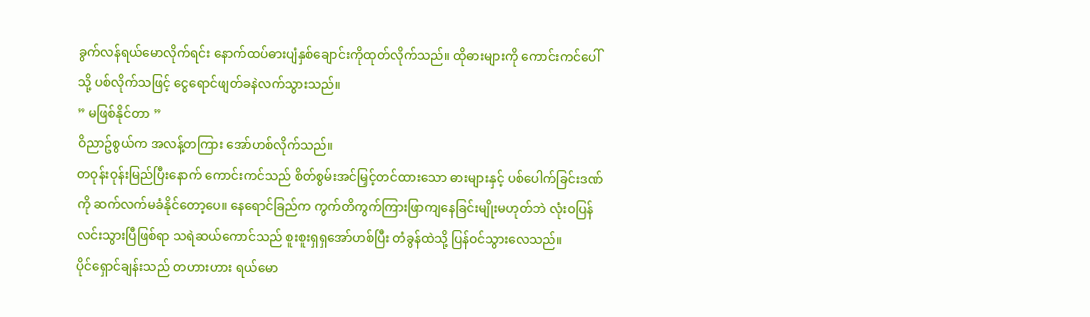ခွက်လန်ရယ်မောလိုက်ရင်း နောက်ထပ်ဓားပျံနှစ်ချောင်းကိုထုတ်လိုက်သည်။ ထိုဓားများကို ကောင်းကင်ပေါ်သို့ ပစ်လိုက်သဖြင့် ငွေရောင်ဖျတ်ခနဲလက်သွားသည်။
” မဖြစ်နိုင်တာ ”
ဝိညာဥ်စွယ်က အလန့်တကြား အော်ဟစ်လိုက်သည်။
တဝုန်းဝုန်းမြည်ပြီးနောက် ကောင်းကင်သည် စိတ်စွမ်းအင်မြှင့်တင်ထားသော ဓားများနှင့် ပစ်ပေါက်ခြင်းဒဏ်ကို ဆက်လက်မခံနိုင်တော့ပေ။ နေရောင်ခြည်က ကွက်တိကွက်ကြားဖြာကျနေခြင်းမျိုးမဟုတ်ဘဲ လုံးဝပြန်လင်းသွားပြီဖြစ်ရာ သရဲဆယ်ကောင်သည် စူးစူးရှရှအော်ဟစ်ပြီး တံခွန်ထဲသို့ ပြန်ဝင်သွားလေသည်။
ပိုင်ရှောင်ချန်းသည် တဟားဟား ရယ်မော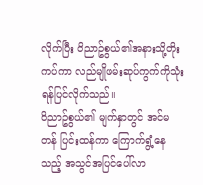လိုက်ပြီး ဝိညာဥ်စွယ်၏အနားသို့တိုးကပ်ကာ လည်မျိုဖမ်းဆုပ်ကွက်ကိုသုံးရန်ပြင်လိုက်သည်။
ဝိညာဥ်စွယ်၏ မျက်နှာတွင် အင်မတန် ပြင်းထန်ကာ ကြောက်ရွံ့နေသည့် အသွင်အပြင်ပေါ်လာ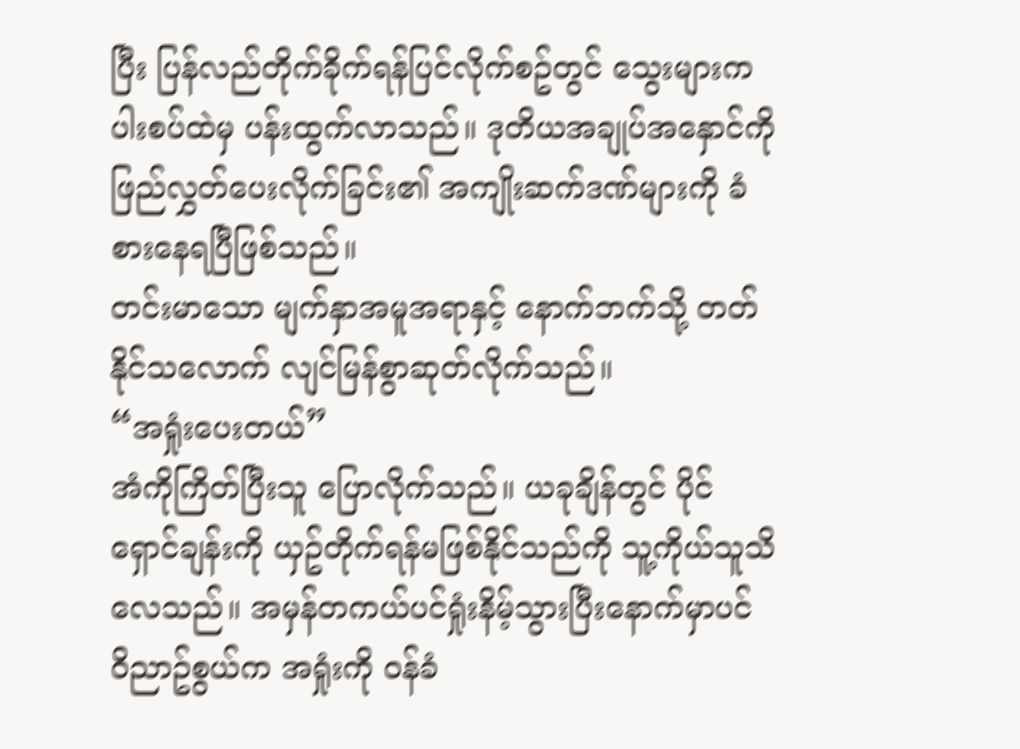ပြီး ပြန်လည်တိုက်ခိုက်ရန်ပြင်လိုက်စဥ်တွင် သွေးများက ပါးစပ်ထဲမှ ပန်းထွက်လာသည်။ ဒုတိယအချုပ်အနှောင်ကို ဖြည်လွှတ်ပေးလိုက်ခြင်း၏ အကျိုးဆက်ဒဏ်များကို ခံစားနေရပြီဖြစ်သည်။
တင်းမာသော မျက်နှာအမူအရာနှင့် နောက်ဘက်သို့ တတ်နိုင်သလောက် လျင်မြန်စွာဆုတ်လိုက်သည်။
“အရှုံးပေးတယ်”
အံကိုကြိတ်ပြီးသူ ပြောလိုက်သည်။ ယခုချိန်တွင် ပိုင်ရှောင်ချန်းကို ယှဥ်တိုက်ရန်မဖြစ်နိုင်သည်ကို သူ့ကိုယ်သူသိလေသည်။ အမှန်တကယ်ပင်ရှုံးနိမ့်သွားပြီးနောက်မှာပင် ဝိညာဥ်စွယ်က အရှုံးကို ဝန်ခံ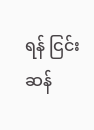ရန် ငြင်းဆန်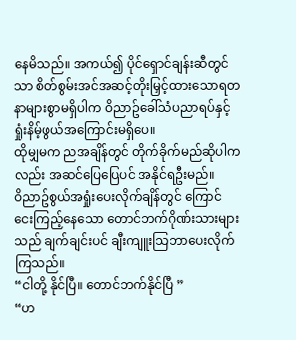နေမိသည်။ အကယ်၍ ပိုင်ရှောင်ချန်းဆီတွင်သာ စိတ်စွမ်းအင်အဆင့်တိုးမြှင့်ထားသောရတနာများစွာမရှိပါက ဝိညာဥ်ခေါ်သံပညာရပ်နှင့် ရှုံးနိမ့်ဖွယ်အကြောင်းမရှိပေ။
ထိုမျှမက ညအချိန်တွင် တိုက်ခိုက်မည်ဆိုပါကလည်း အဆင်ပြေပြေပင် အနိုင်ရဦးမည်။
ဝိညာဥ်စွယ်အရှုံးပေးလိုက်ချိန်တွင် ကြောင်ငေးကြည့်နေသော တောင်ဘက်ဂိုဏ်းသားများသည် ချက်ချင်းပင် ချီးကျူးသြဘာပေးလိုက်ကြသည်။
“ငါတို့ နိုင်ပြီ။ တောင်ဘက်နိုင်ပြီ ”
“ဟ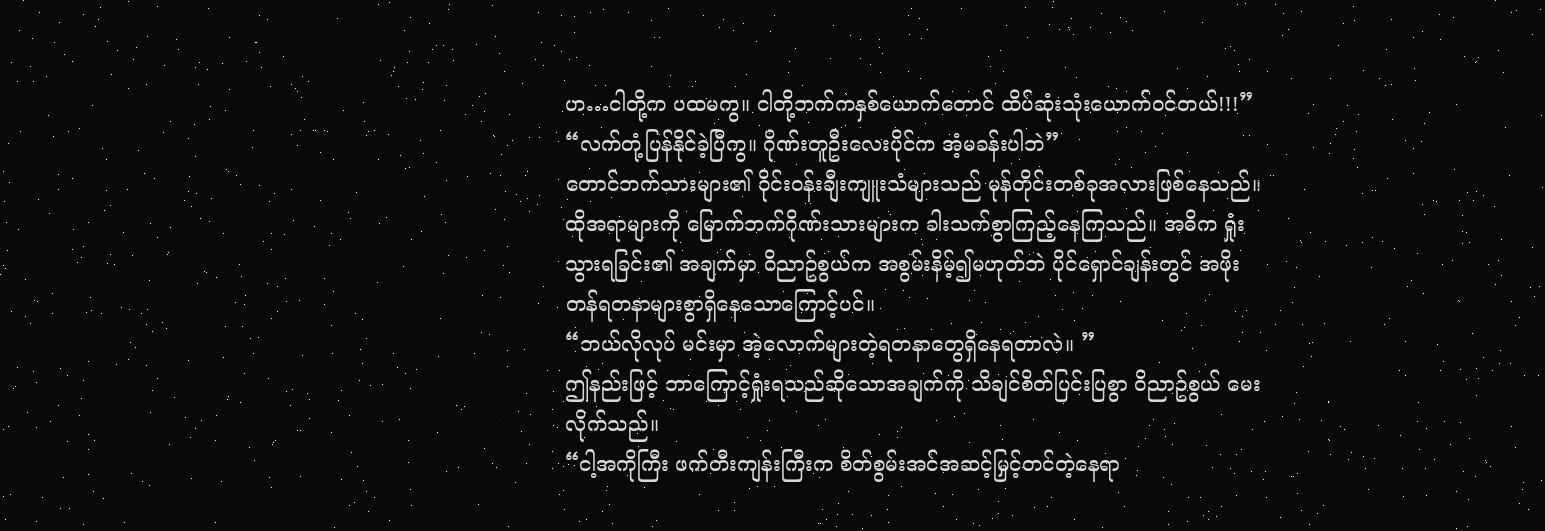ဟ…ငါတို့က ပထမကွ။ ငါတို့ဘက်ကနှစ်ယောက်တောင် ထိပ်ဆုံးသုံးယောက်ဝင်တယ်!!!”
“လက်တုံ့ပြန်နိုင်ခဲ့ပြီကွ။ ဂိုဏ်းတူဦးလေးပိုင်က အံ့မခန်းပါဘဲ”
တောင်ဘက်သားများ၏ ဝိုင်းဝန်းချီးကျူးသံများသည် မုန်တိုင်းတစ်ခုအလားဖြစ်နေသည်။ ထိုအရာများကို မြောက်ဘက်ဂိုဏ်းသားများက ခါးသက်စွာကြည့်နေကြသည်။ အဓိက ရှုံးသွားရခြင်း၏ အချက်မှာ ဝိညာဥ်စွယ်က အစွမ်းနိမ့်၍မဟုတ်ဘဲ ပိုင်ရှောင်ချန်းတွင် အဖိုးတန်ရတနာများစွာရှိနေသောကြောင့်ပင်။
“ဘယ်လိုလုပ် မင်းမှာ အဲ့လောက်များတဲ့ရတနာတွေရှိနေရတာလဲ။ ”
ဤနည်းဖြင့် ဘာကြောင့်ရှုံးရသည်ဆိုသောအချက်ကို သိချင်စိတ်ပြင်းပြစွာ ဝိညာဥ်စွယ် မေးလိုက်သည်။
“ငါ့အကိုကြီး ဖက်တီးကျန်းကြီးက စိတ်စွမ်းအင်အဆင့်မြှင့်တင်တဲ့နေရာ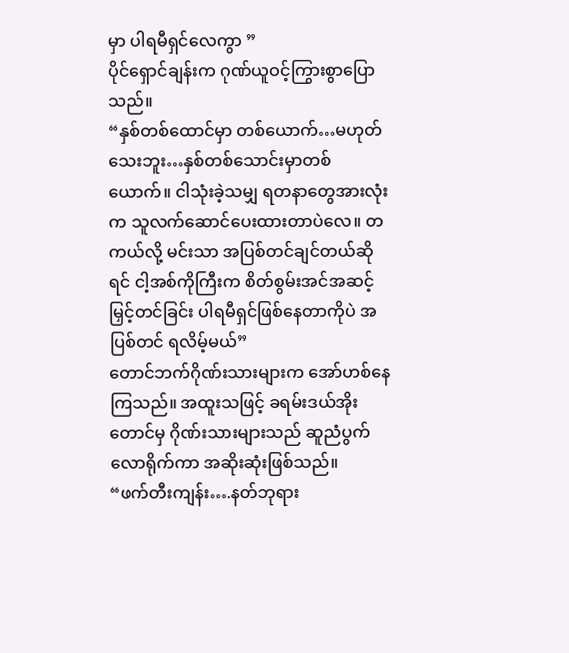မှာ ပါရမီရှင်လေကွာ ”
ပိုင်ရှောင်ချန်းက ဂုဏ်ယူဝင့်ကြွားစွာပြောသည်။
“နှစ်တစ်ထောင်မှာ တစ်ယောက်…မဟုတ်သေးဘူး…နှစ်တစ်သောင်းမှာတစ်ယောက်။ ငါသုံးခဲ့သမျှ ရတနာတွေအားလုံးက သူလက်ဆောင်ပေးထားတာပဲလေ။ တကယ်လို့ မင်းသာ အပြစ်တင်ချင်တယ်ဆိုရင် ငါ့အစ်ကိုကြီးက စိတ်စွမ်းအင်အဆင့်မြှင့်တင်ခြင်း ပါရမီရှင်ဖြစ်နေတာကိုပဲ အပြစ်တင် ရလိမ့်မယ်”
တောင်ဘက်ဂိုဏ်းသားများက အော်ဟစ်နေကြသည်။ အထူးသဖြင့် ခရမ်းဒယ်အိုးတောင်မှ ဂိုဏ်းသားများသည် ဆူညံပွက်လောရိုက်ကာ အဆိုးဆုံးဖြစ်သည်။
“ဖက်တီးကျန်း….နတ်ဘုရား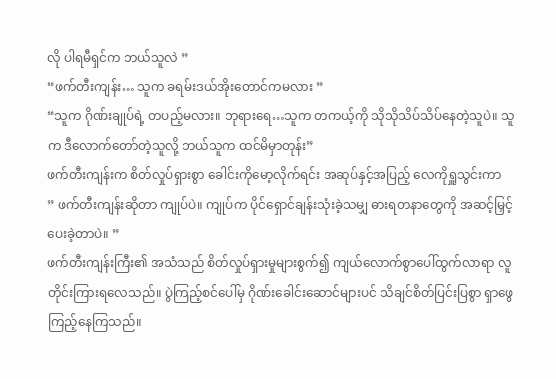လို ပါရမီရှင်က ဘယ်သူလဲ ”
“ဖက်တီးကျန်း… သူက ခရမ်းဒယ်အိုးတောင်ကမလား ”
“သူက ဂိုဏ်းချုပ်ရဲ့ တပည့်မလား။ ဘုရားရေ…သူက တကယ့်ကို သိုသိုသိပ်သိပ်နေတဲ့သူပဲ။ သူက ဒီလောက်တော်တဲ့သူလို့ ဘယ်သူက ထင်မိမှာတုန်း”
ဖက်တီးကျန်းက စိတ်လှုပ်ရှားစွာ ခေါင်းကိုမော့လိုက်ရင်း အဆုပ်နှင့်အပြည့် လေကိုရှူသွင်းကာ
” ဖက်တီးကျန်းဆိုတာ ကျုပ်ပဲ။ ကျုပ်က ပိုင်ရှောင်ချန်းသုံးခဲ့သမျှ ဓားရတနာတွေကို အဆင့်မြှင့်ပေးခဲ့တာပဲ။ ”
ဖက်တီးကျန်းကြီး၏ အသံသည် စိတ်လှုပ်ရှားမှုများစွက်၍ ကျယ်လောက်စွာပေါ်ထွက်လာရာ လူတိုင်းကြားရလေသည်။ ပွဲကြည့်စင်ပေါ်မှ ဂိုဏ်းခေါင်းဆောင်များပင် သိချင်စိတ်ပြင်းပြစွာ ရှာဖွေကြည့်နေကြသည်။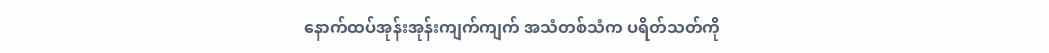နောက်ထပ်အုန်းအုန်းကျက်ကျက် အသံတစ်သံက ပရိတ်သတ်ကို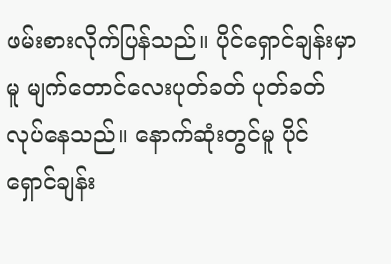ဖမ်းစားလိုက်ပြန်သည်။ ပိုင်ရှောင်ချန်းမှာမူ မျက်တောင်လေးပုတ်ခတ် ပုတ်ခတ်လုပ်နေသည်။ နောက်ဆုံးတွင်မူ ပိုင်ရှောင်ချန်း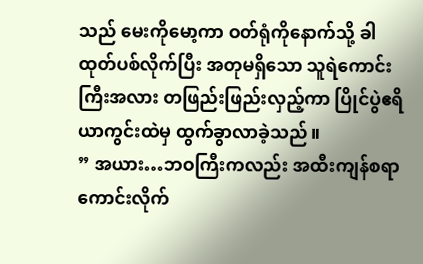သည် မေးကိုမော့ကာ ဝတ်ရုံကိုနောက်သို့ ခါထုတ်ပစ်လိုက်ပြီး အတုမရှိသော သူရဲကောင်းကြီးအလား တဖြည်းဖြည်းလှည့်ကာ ပြိုင်ပွဲဧရိယာကွင်းထဲမှ ထွက်ခွာလာခဲ့သည်။
” အယား…ဘဝကြီးကလည်း အထီးကျန်စရာကောင်းလိုက်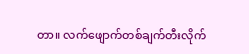တာ။ လက်ဖျောက်တစ်ချက်တီးလိုက်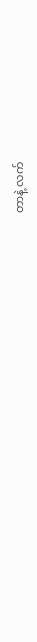တာနဲ့ လက်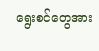ရွေးစင်တွေအား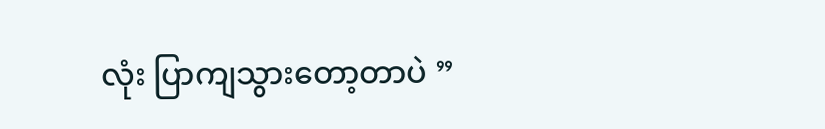လုံး ပြာကျသွားတော့တာပဲ ”